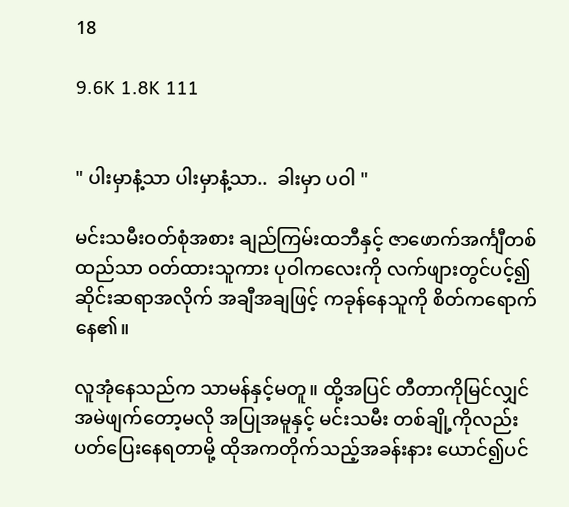18

9.6K 1.8K 111


" ပါးမှာနံ့သာ ပါးမှာနံ့သာ..  ခါးမှာ ပဝါ "

မင်းသမီးဝတ်စုံအစား ချည်ကြမ်းထဘီနှင့် ဇာဖောက်အင်္ကျီတစ်ထည်သာ ဝတ်ထားသူကား ပုဝါကလေးကို လက်ဖျားတွင်ပင့်၍ ဆိုင်းဆရာအလိုက် အချီအချဖြင့် ကခုန်နေသူကို စိတ်ကရောက်နေ၏။

လူအုံနေသည်က သာမန်နှင့်မတူ။ ထို့အပြင် တီတာကိုမြင်လျှင် အမဲဖျက်တော့မလို အပြုအမူနှင့် မင်းသမီး တစ်ချို့ကိုလည်း ပတ်ပြေးနေရတာမို့ ထိုအကတိုက်သည့်အခန်းနား ယောင်၍ပင်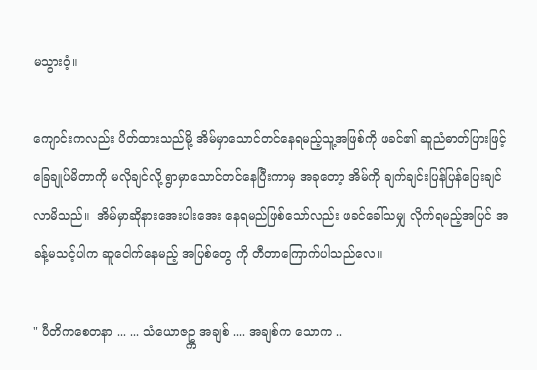မသွားဝံ့။

ကျောင်းကလည်း ပိတ်ထားသည်မို့ အိမ်မှာသောင်တင်နေရမည့်သူ့အဖြစ်ကို ဖခင်၏ ဆူညံဓာတ်ပြားဖြင့် ခြေချုပ်မိတာကို မလိုချင်လို့ ရွာမှာသောင်တင်နေပြီးကာမှ အခုတော့ အိမ်ကို ချက်ချင်းပြန်ပြန်ပြေးချင်လာမိသည်။  အိမ်မှာဆိုနားအေးပါးအေး နေရမည်ဖြစ်သော်လည်း ဖခင်ခေါ်သမျှ လိုက်ရမည့်အပြင် အခန့်မသင့်ပါက ဆူငေါက်နေမည့် အပြစ်တွေ ကို တီတာကြောက်ပါသည်လေ။

" ပီတိကစေတနာ ... ... သံယောဇဥ္က အချစ် .... အချစ်က သောက ..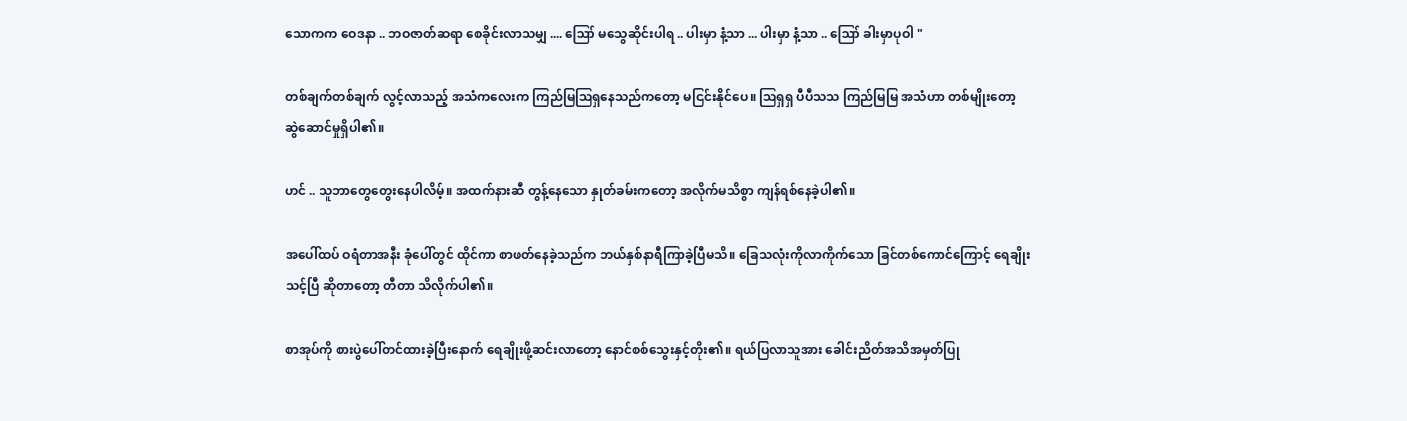သောကက ဝေဒနာ .. ဘဝဇာတ်ဆရာ စေခိုင်းလာသမျှ .... ဪ မသွေဆိုင်းပါရ .. ပါးမှာ နံ့သာ ... ပါးမှာ နံ့သာ .. ဪ ခါးမှာပုဝါ "

တစ်ချက်တစ်ချက် လွင့်လာသည့် အသံကလေးက ကြည်မြဩရှနေသည်ကတော့ မငြင်းနိုင်ပေ။ ဩရှရှ ပီပီသသ ကြည်မြမြ အသံဟာ တစ်မျိုးတော့ ဆွဲဆောင်မှုရှိပါ၏။

ဟင် .. သူဘာတွေတွေးနေပါလိမ့်။ အထက်နားဆီ တွန့်နေသော နှုတ်ခမ်းကတော့ အလိုက်မသိစွာ ကျန်ရစ်နေခဲ့ပါ၏။

အပေါ်ထပ် ဝရံတာအနီး ခုံပေါ်တွင် ထိုင်ကာ စာဖတ်နေခဲ့သည်က ဘယ်နှစ်နာရီကြာခဲ့ပြီမသိ။ ခြေသလုံးကိုလာကိုက်သော ခြင်တစ်ကောင်ကြောင့် ရေချိုးသင့်ပြီ ဆိုတာတော့ တီတာ သိလိုက်ပါ၏။

စာအုပ်ကို စားပွဲပေါ်တင်ထားခဲ့ပြီးနောက် ရေချိုးဖို့ဆင်းလာတော့ နောင်စစ်သွေးနှင့်တိုး၏။ ရယ်ပြလာသူအား ခေါင်းညိတ်အသိအမှတ်ပြု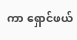ကာ ရှောင်ဖယ်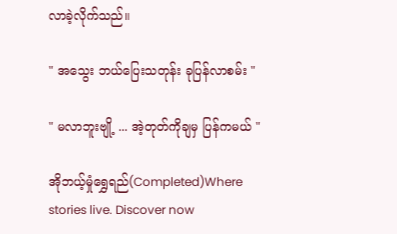လာခဲ့လိုက်သည်။

" အသွေး ဘယ်ပြေးသတုန်း ခုပြန်လာစမ်း "

" မလာဘူးဗျို့ ... အဲ့တုတ်ကိုချမှ ပြန်ကမယ် "

အိုဘယ့်မှုံရွှေရည်(Completed)Where stories live. Discover now